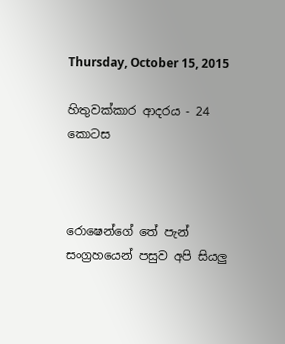Thursday, October 15, 2015

හිතුවක්කාර ආදරය - 24 කොටස



රොෂෙන්ගේ තේ පැන් සංග්‍රහයෙන් පසුව අපි සියලු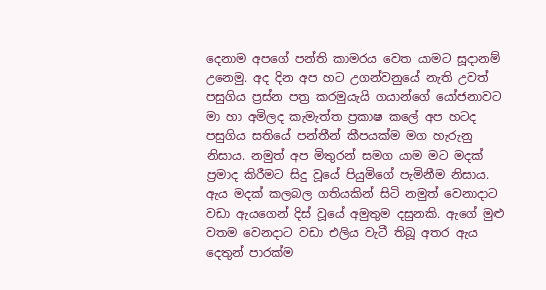දෙනාම අපගේ පන්ති කාමරය වෙත යාමට සූදානම් උනෙමු. අද දින අප හට උගන්වනුයේ නැති උවත් පසුගිය ප්‍රස්න පත්‍ර කරමුයැයි ගයාන්ගේ යෝජනාවට මා හා අමිලද කැමැත්ත ප්‍රකාෂ කලේ අප හටද පසුගිය සතියේ පන්තීන් කීපයක්ම මග හැරුනු නිසාය. නමුත් අප මිතුරන් සමග යාම මට මදක් ප්‍රමාද කිරීමට සිදු වූයේ පියුමිගේ පැමිනීම නිසාය. ඇය මදක් කලබල ගතියකින් සිටි නමුත් වෙනාදාට වඩා ඇයගෙන් දිස් වූයේ අමුතුම දසුනකි. ඇගේ මුළු වතම වෙනදාට වඩා එලිය වැටී තිබූ අතර ඇය දෙතුන් පාරක්ම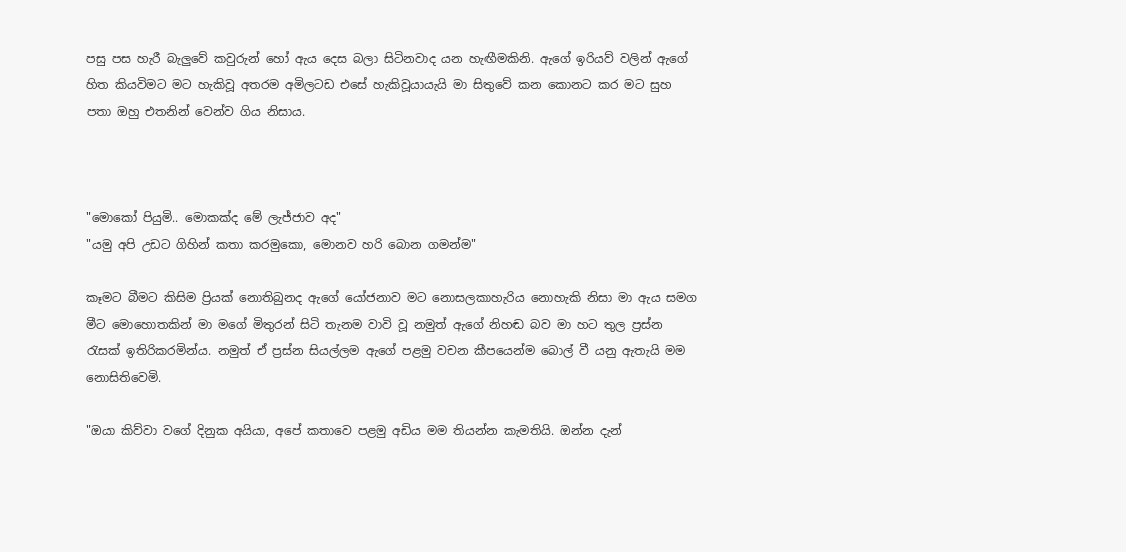පසු පස හැරී බැලුවේ කවුරුන් හෝ ඇය දෙස බලා සිටිනවාද යන හැඟීමකිනි. ඇගේ ඉරියව් වලින් ඇගේ හිත කියවිමට මට හැකිවූ අතරම අමිලටඩ එසේ හැකිවූයායැයි මා සිතුවේ කන කොනට කර මට සුහ පතා ඔහු එතනින් වෙන්ව ගිය නිසාය.



"මොකෝ පියුමි.. මොකක්ද මේ ලැජ්ජාව අද"
"යමු අපි උඩට ගිහින් කතා කරමුකො, මොනව හරි බොන ගමන්ම"

කෑමට බීමට කිසිම ප්‍රියක් නොතිබුනද ඇගේ යෝජනාව මට නොසලකාහැරිය නොහැකි නිසා මා ඇය සමග මීට මොහොතකින් මා මගේ මිතුරන් සිටි තැනම වාවි වූ නමුත් ඇගේ නිහඬ බව මා හට තුල ප්‍රස්න රැසක් ඉතිරිකරමින්ය. නමුත් ඒ ප්‍රස්න සියල්ලම ඇගේ පළමු වචන කීපයෙන්ම බොල් වී යනු ඇතැයි මම නොසිතිවෙමි.

"ඔයා කිව්වා වගේ දිනුක අයියා, අපේ කතාවෙ පළමු අඩිය මම තියන්න කැමතියි. ඔන්න දැන්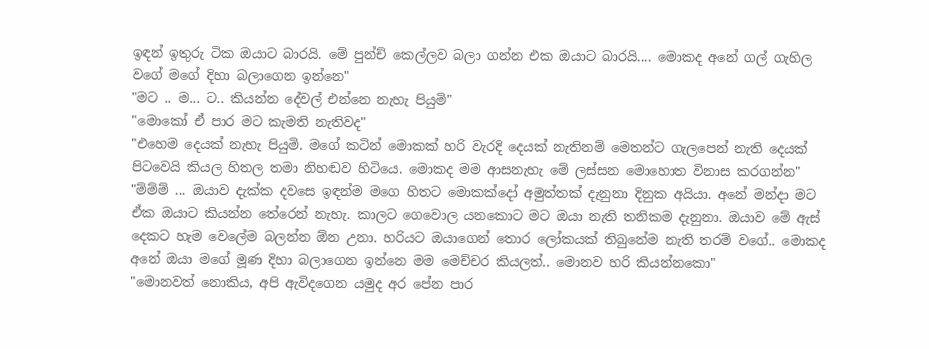ඉඳන් ඉතුරු ටික ඔයාට බාරයි. මේ පුන්ච් කෙල්ලව බලා ගන්න එක ඔයාට බාරයි.... මොකද අනේ ගල් ගැහිල වගේ මගේ දිහා බලාගෙන ඉන්නෙ"
"මට .. ම... ට.. කියන්න දේවල් එන්නෙ නැහැ පියුමි"
"මොකෝ ඒ පාර මට කැමති නැතිවද"
"එහෙම දෙයක් නැහැ පියුමි. මගේ කටින් මොකක් හරි වැරදි දෙයක් නැතිනම් මෙතන්ට ගැලපෙන් නැති දෙයක් පිටවෙයි කියල හිතල තමා නිහඬව හිටියෙ. මොකද මම ආසනැහැ මේ ලස්සන මොහොත විනාස කරගන්න"
"ම්ම්ම් ... ඔයාව දැක්ක දවසෙ ඉඳන්ම මගෙ හිතට මොකක්දෝ අමුත්තක් දැනුනා දිනුක අයියා. අනේ මන්දා මට ඒක ඔයාට කියන්න තේරෙන් නැහැ. කාලට ගෙවොල යනකොට මට ඔයා නැති තනිකම දැනුනා. ඔයාව මේ ඇස් දෙකට හැම වෙලේම බලන්න ඕන උනා. හරියට ඔයාගෙන් තොර ලෝකයක් තිබුනේම නැති තරම් වගේ.. මොකද අනේ ඔයා මගේ මූණ දිහා බලාගෙන ඉන්නෙ මම මෙච්චර කියලත්.. මොනව හරි කියන්නකො"
"මොනවත් නොකිය, අපි ඇවිදගෙන යමුද අර පේන පාර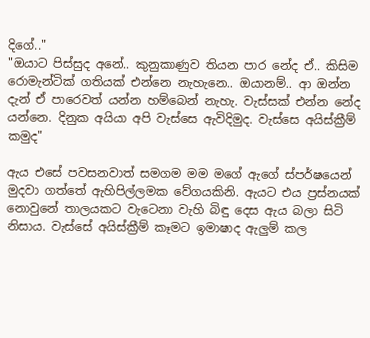දිගේ.."
"ඔයාට පිස්සුද අනේ.. කුනුකාණුව තියන පාර නේද ඒ.. කිසිම රොමැන්ටික් ගතියක් එන්නෙ නැහැනෙ.. ඔයානම්.. ආ ඔන්න දැන් ඒ පාරෙවත් යන්න හම්බෙන් නැහැ. වැස්සක් එන්න නේද යන්නෙ. දිනුක අයියා අපි වැස්සෙ ඇවිදිමුද. වැස්සෙ අයිස්ක්‍රීම් කමුද"

ඇය එසේ පවසනවාත් සමගම මම මගේ ඇගේ ස්පර්ෂයෙන් මුදවා ගත්තේ ඇහිපිල්ලමක වේගයකිනි. ඇයට එය ප්‍රස්නයක් නොවුනේ තාලයකට වැටෙනා වැහි බිඳු දෙස ඇය බලා සිටි නිසාය. වැස්සේ අයිස්ක්‍රීම් කෑමට ඉමාෂාද ඇලුම් කල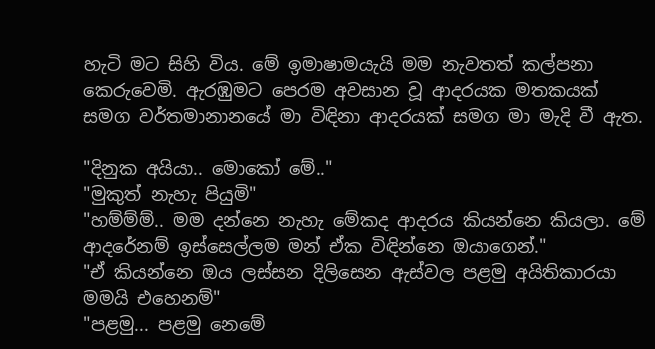හැටි මට සිහි විය. මේ ඉමාෂාමයැයි මම නැවතත් කල්පනා කෙරුවෙමි. ඇරඹුමට පෙරම අවසාන වූ ආදරයක මතකයක් සමග වර්තමානානයේ මා විඳිනා ආදරයක් සමග මා මැදි වී ඇත.

"දිනුක අයියා.. මොකෝ මේ.."
"මුකුත් නැහැ පියුමි"
"හම්ම්ම්.. මම දන්නෙ නැහැ මේකද ආදරය කියන්නෙ කියලා. මේ ආදරේනම් ඉස්සෙල්ලම මන් ඒක විඳින්නෙ ඔයාගෙන්."
"ඒ කියන්නෙ ඔය ලස්සන දිලිසෙන ඇස්වල පළමු අයිතිකාරයා මමයි එහෙනම්"
"පළමු... පළමු නෙමේ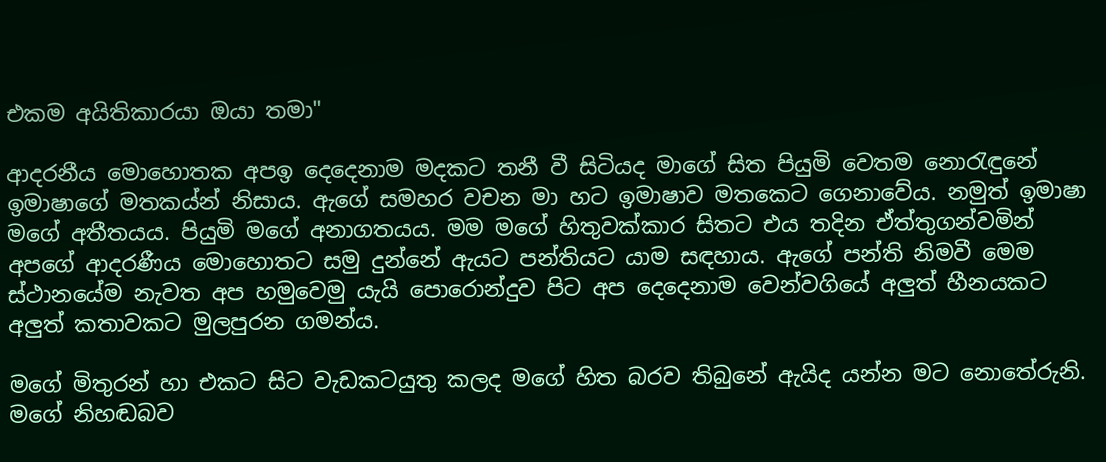එකම අයිතිකාරයා ඔයා තමා"

ආදරනීය මොහොතක අපඉ දෙදෙනාම මදකට තනී වී සිටියද මාගේ සිත පියුමි වෙතම නොරැඳුනේ ඉමාෂාගේ මතකය්න් නිසාය. ඇගේ සමහර වචන මා හට ඉමාෂාව මතකෙට ගෙනාවේය. නමුත් ඉමාෂා මගේ අතීතයය. පියුමි මගේ අනාගතයය. මම මගේ හිතුවක්කාර සිතට එය තදින ඒත්තුගන්වමින් අපගේ ආදරණීය මොහොතට සමු දුන්නේ ඇයට පන්තියට යාම සඳහාය. ඇගේ පන්ති නිමවී මෙම ස්ථානයේම නැවත අප හමුවෙමු යැයි පොරොන්දුව පිට අප දෙදෙනාම වෙන්වගියේ අලුත් හීනයකට අලුත් කතාවකට මුලපුරන ගමන්ය.

මගේ මිතුරන් හා එකට සිට වැඩකටයුතු කලද මගේ හිත බරව තිබුනේ ඇයිද යන්න මට නොතේරුනි. මගේ නිහඬබව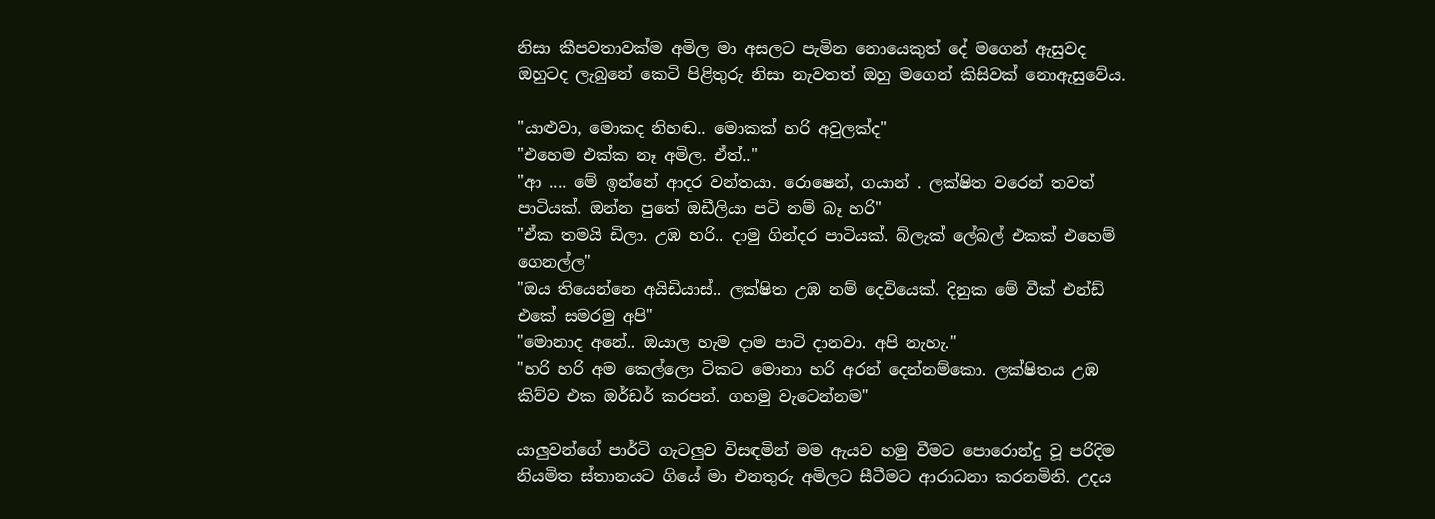නිසා කීපවතාවක්ම අමිල මා අසලට පැමින නොයෙකුත් දේ මගෙන් ඇසුවද ඔහුටද ලැබුනේ කෙටි පිළිතුරු නිසා නැවතත් ඔහු මගෙන් කිසිවක් නොඇසුවේය.

"යාළුවා, මොකද නිහඬ.. මොකක් හරි අවුලක්ද"
"එහෙම එක්ක නෑ අමිල. ඒත්.."
"ආ .... මේ ඉන්නේ ආදර වන්තයා. රොෂෙන්, ගයාන් . ලක්ෂිත වරෙන් තවත් පාටියක්. ඔන්න පුතේ ඔඩීලියා පටි නම් බෑ හරි"
"ඒක තමයි ඩිලා. උඹ හරි.. දාමු ගින්දර පාටියක්. බ්ලැක් ලේබල් එකක් එහෙම් ගෙනල්ල"
"ඔය තියෙන්නෙ අයිඩියාස්.. ලක්ෂිත උඹ නම් දෙවියෙක්. දිනුක මේ වීක් එන්ඩ් එකේ සමරමු අපි"
"මොනාද අනේ.. ඔයාල හැම දාම පාටි දානවා. අපි නැහැ."
"හරි හරි අම කෙල්ලො ටිකට මොනා හරි අරන් දෙන්නම්කො. ලක්ෂිතය උඹ කිව්ව එක ඔර්ඩර් කරපන්. ගහමු වැටෙන්නම"

යාලුවන්ගේ පාර්ටි ගැටලුව විසඳමින් මම ඇයව හමු වීමට පොරොන්දු වූ පරිදිම නියමිත ස්තානයට ගියේ මා එනතුරු අමිලට සීටීමට ආරාධනා කරනමිනි. උදය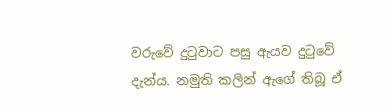වරුවේ දුටුවාට පසු ඇයව දුටුවේ දැන්ය. නමුති කලින් ඇගේ තිබූ ඒ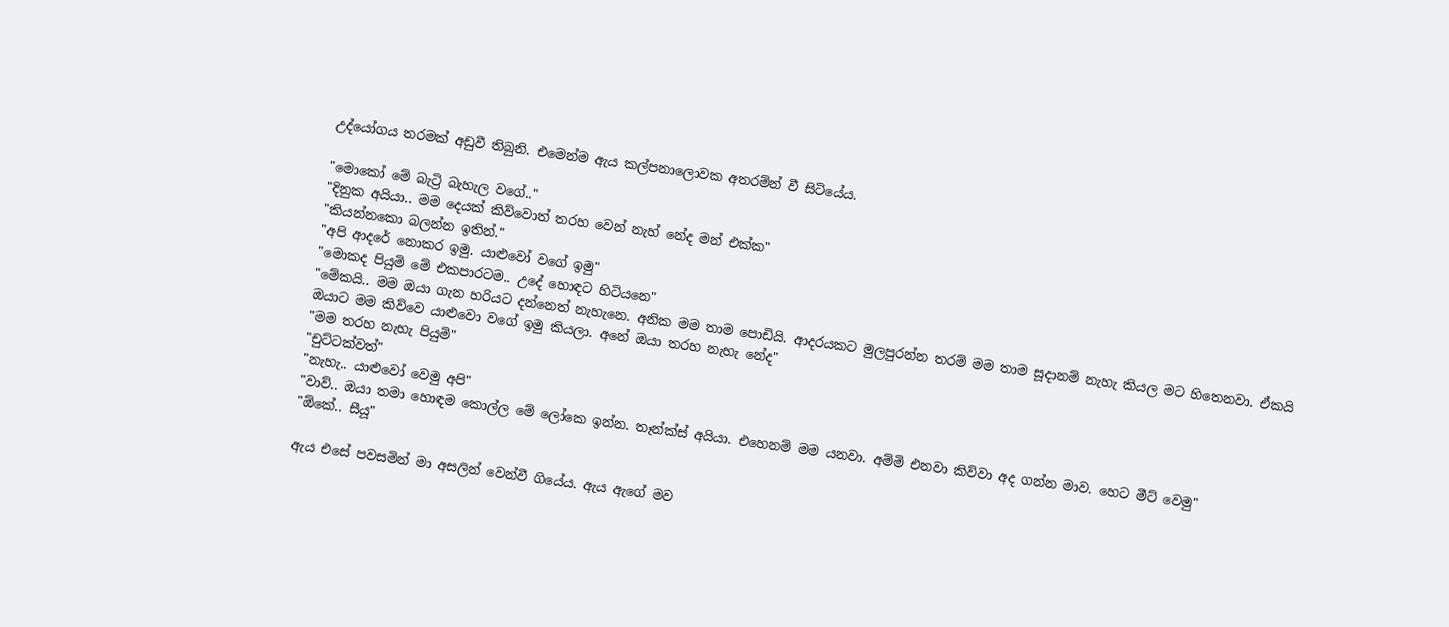උද්යෝගය තරමක් අඩුවී තිබුනි. එමෙන්ම ඇය කල්පනාලොවක අතරම්න් වී සිටියේය.

"මොකෝ මේ බැට්‍රි බැහැල වගේ.."
"දිනුක අයියා.. මම දෙයක් කිව්වොත් තරහ වෙන් නැහ් නේද මන් එක්ක"
"කියන්නකො බලන්න ඉතින්."
"අපි ආදරේ නොකර ඉමු. යාළුවෝ වගේ ඉමු"
"මොකද පියුමි මේ එකපාරටම.. උදේ හොඳට හිටියනෙ"
"මේකයි.. මම ඔයා ගැන හරියට දන්නෙත් නැහැනෙ. අනික මම තාම පොඩියි. ආදරයකට මුලපුරන්න තරම් මම තාම සූදානම් නැහැ කියල මට හිතෙනවා. ඒකයි ඔයාට මම කිව්වෙ යාළුවො වගේ ඉමු කියලා. අනේ ඔයා තරහ නැහැ නේද"
"මම තරහ නැහැ පියුමි"
"චුට්ටක්වත්"
"නැහැ.. යාළුවෝ වෙමු අපි"
"වාව්.. ඔයා තමා හොඳම කොල්ල මේ ලෝකෙ ඉන්න. තෑන්ක්ස් අයියා. එහෙනම් මම යනවා. අම්මි එනවා කිව්වා අද ගන්න මාව. හෙට මීට් වෙමු"
"ඕකේ.. සීයූ"

ඇය එසේ පවසමින් මා අසලින් වෙන්වී ගියේය. ඇය ඇගේ මව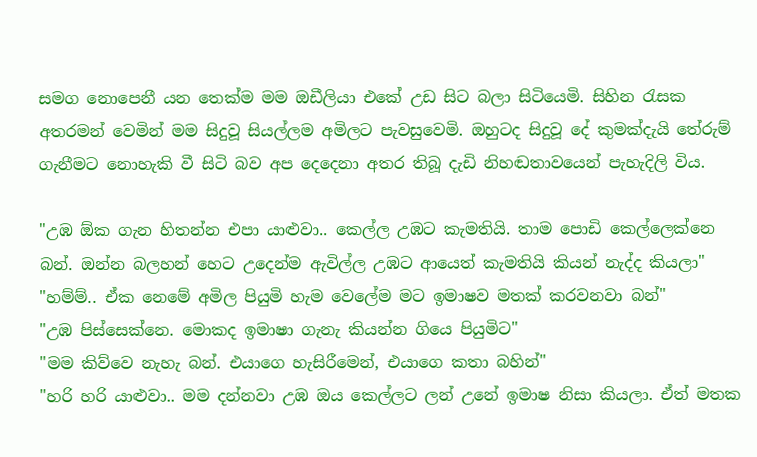සමග නොපෙනී යන තෙක්ම මම ඔඩීලියා එකේ උඩ සිට බලා සිටියෙමි. සිහින රැසක අතරමන් වෙමින් මම සිදුවූ සියල්ලම අමිලට පැවසුවෙමි. ඔහුටද සිදුවූ දේ කුමක්දැයි තේරුම් ගැනීමට නොහැකි වී සිටි බව අප දෙදෙනා අතර තිබූ දැඩි නිහඬතාවයෙන් පැහැදිලි විය.

"උඹ ඕක ගැන හිතන්න එපා යාළුවා.. කෙල්ල උඹට කැමතියි. තාම පොඩි කෙල්ලෙක්නෙ බන්. ඔන්න බලහන් හෙට උදෙන්ම ඇවිල්ල උඹට ආයෙත් කැමතියි කියන් නැද්ද කියලා"
"හම්ම්.. ඒක නෙමේ අමිල පියුමි හැම වෙලේම මට ඉමාෂව මතක් කරවනවා බන්"
"උඹ පිස්සෙක්නෙ. මොකද ඉමාෂා ගැනැ කියන්න ගියෙ පියුමිට"
"මම කිව්වෙ නැහැ බන්. එයාගෙ හැසිරීමෙන්, එයාගෙ කතා බහින්"
"හරි හරි යාළුවා.. මම දන්නවා උඹ ඔය කෙල්ලට ලන් උනේ ඉමාෂ නිසා කියලා. ඒත් මතක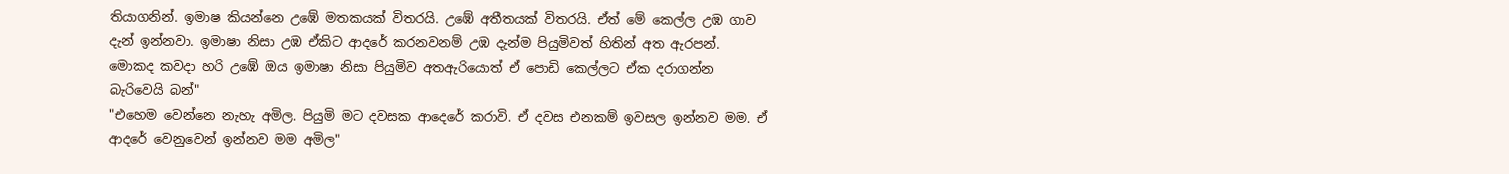තියාගනින්. ඉමාෂ කියන්නෙ උඹේ මතකයක් විතරයි. උඹේ අතීතයක් විතරයි. ඒත් මේ කෙල්ල උඹ ගාව දැන් ඉන්නවා. ඉමාෂා නිසා උඹ ඒකිට ආදරේ කරනවනම් උඹ දැන්ම පියුමිවත් හිතින් අත ඇරපන්. මොකද කවදා හරි උඹේ ඔය ඉමාෂා නිසා පියුමිව අතඇරියොත් ඒ පොඩි කෙල්ලට ඒක දරාගන්න බැරිවෙයි බන්"
"එහෙම වෙන්නෙ නැහැ අමිල. පියුමි මට දවසක ආදෙරේ කරාවි. ඒ දවස එනකම් ඉවසල ඉන්නව මම. ඒ ආදරේ වෙනුවෙන් ඉන්නව මම අමිල"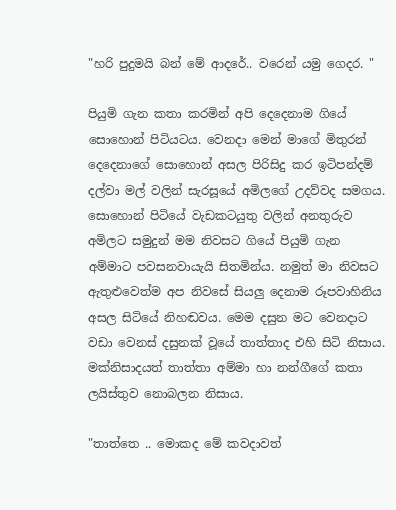"හරි පුදුමයි බන් මේ ආදරේ.. වරෙන් යමු ගෙදර. "

පියුමි ගැන කතා කරමින් අපි දෙදෙනාම ගියේ සොහොන් පිටියටය. වෙනදා මෙන් මාගේ මිතුරන් දෙදෙනාගේ සොහොන් අසල පිරිසිදු කර ඉටිපන්දම් දල්වා මල් වලින් සැරසූයේ අමිලගේ උදව්වද සමගය. සොහොන් පිටියේ වැඩකටයුතු වලින් අනතුරුව අමිලට සමුදුන් මම නිවසට ගියේ පියුමි ගැන අම්මාට පවසනවායැයි සිතමින්ය. නමුත් මා නිවසට ඇතුළුවෙත්ම අප නිවසේ සියලු දෙනාම රූපවාහිනිය අසල සිටියේ නිහඬවය. මෙම දසුන මට වෙනදාට වඩා වෙනස් දසුනක් වූයේ තාත්තාද එහි සිටි නිසාය. මක්නිසාදයත් තාත්තා අම්මා හා නන්ගීගේ කතා ලයිස්තුව නොබලන නිසාය.

"තාත්තෙ .. මොකද මේ කවදාවත්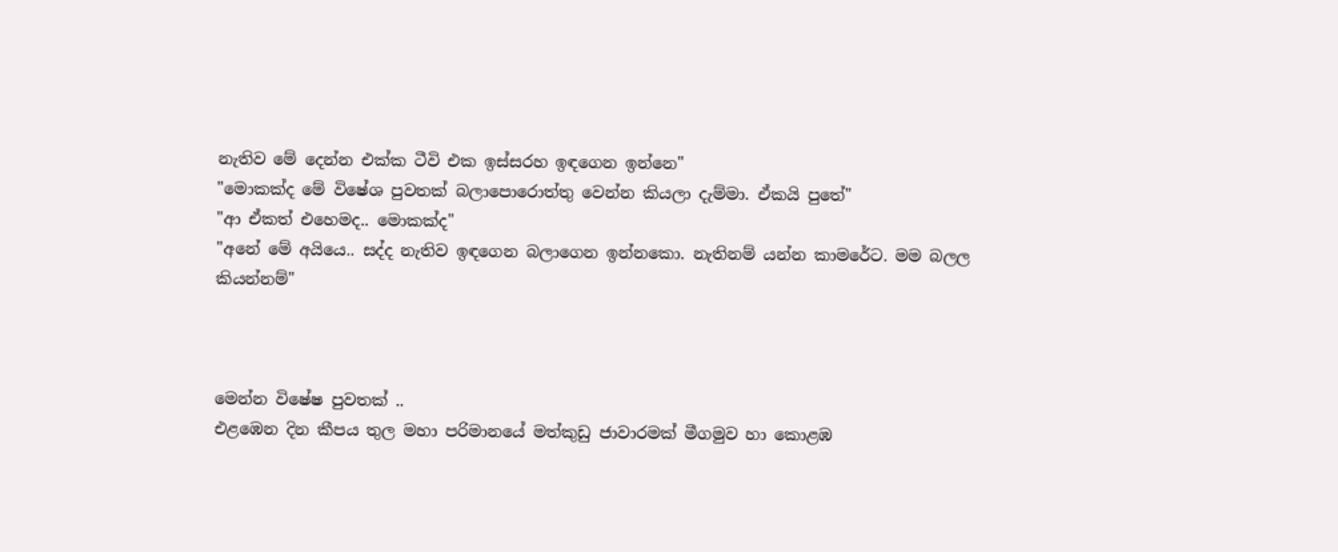නැතිව මේ දෙන්න එක්ක ටීවි එක ඉස්සරහ ඉඳගෙන ඉන්නෙ"
"මොකක්ද මේ විෂේශ පුවතක් බලාපොරොත්තු වෙන්න කියලා දැම්මා. ඒකයි පුතේ"
"ආ ඒකත් එහෙමද.. මොකක්ද"
"අනේ මේ අයියෙ.. සද්ද නැතිව ඉඳගෙන බලාගෙන ඉන්නකො. නැතිනම් යන්න කාමරේට. මම බලල කියන්නම්"



මෙන්න විෂේෂ පුවතක් ..
එළඹෙන දින කීපය තුල මහා පරිමානයේ මත්කුඩු ජාවාරමක් මීගමුව හා කොළඹ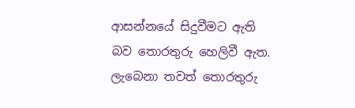ආසන්නයේ සිදුවීමට ඇති බව තොරතුරු හෙලිවී ඇත. ලැබෙනා තවත් තොරතුරු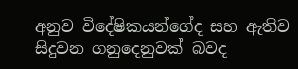අනුව විදේෂිකයන්ගේද සහ ඇතිව සිදුවන ගනුදෙනුවක් බවද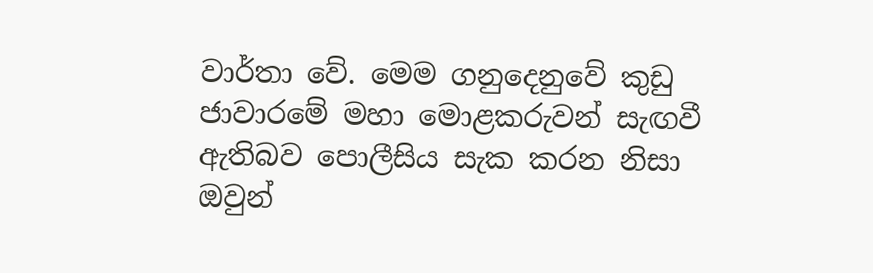වාර්තා වේ. මෙම ගනුදෙනුවේ කුඩු ජාවාරමේ මහා මොළකරුවන් සැඟවී ඇතිබව පොලීසිය සැක කරන නිසා ඔවුන්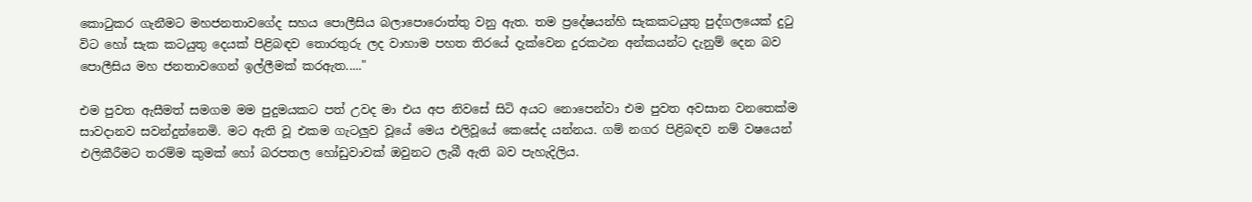කොටුකර ගැනීමට මහජනතාවගේද සහය පොලීසිය බලාපොරොත්තු වනු ඇත. තම ප්‍රදේෂයන්හි සැකකටයුතු පුද්ගලයෙක් දුටු විට හෝ සැක කටයුතු දෙයක් පිළිබඳව තොරතුරු ලද වාහාම පහත තිරයේ දැක්වෙන දුරකථන අන්කයන්ට දැනුම් දෙන බව පොලීසිය මහ ජනතාවගෙන් ඉල්ලීමක් කරඇත....."

එම පුවත ඇසීමත් සමගම මම පුදුමයකට පත් උවද මා එය අප නිවසේ සිටි අයට නොපෙන්වා එම පුවත අවසාන වනතෙක්ම සාවදානව සවන්දුන්නෙමි. මට ඇති වූ එකම ගැටලුව වූයේ මෙය එලිවූයේ කෙසේද යන්නය. ගම් නගර පිළිබඳව නම් වෂයෙන් එලිකීරීමට තරම්ම කුමක් හෝ බරපතල හෝඩුවාවක් ඔවුනට ලැබී ඇති බව පැහැදිලිය.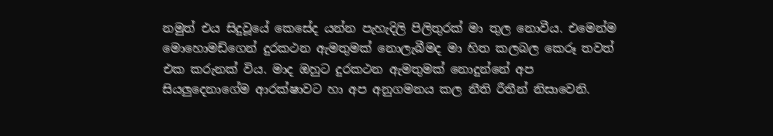නමුත් එය සිදුවූයේ කෙසේද යන්න පැහැදිලි පිලිතුරක් මා තුල නොවීය. එමෙන්ම මොහොමඩ්ගෙන් දුරකථන ඇමතුමක් නොලැබීමද මා හිත කලබල කෙරූ තවත් එක කරුනක් විය. මාද ඔහුට දුරකථන ඇමතුමක් නොදුන්නේ අප සියලුදෙනාගේම ආරක්ෂාවට හා අප අනුගමනය කල නීති රීතීන් නිසාවෙනි.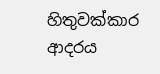හිතුවක්කාර ආදරය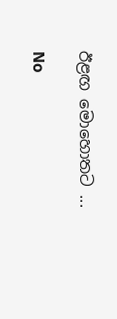ඊළඟ මොහොතට ...

No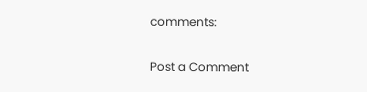comments:

Post a Comment